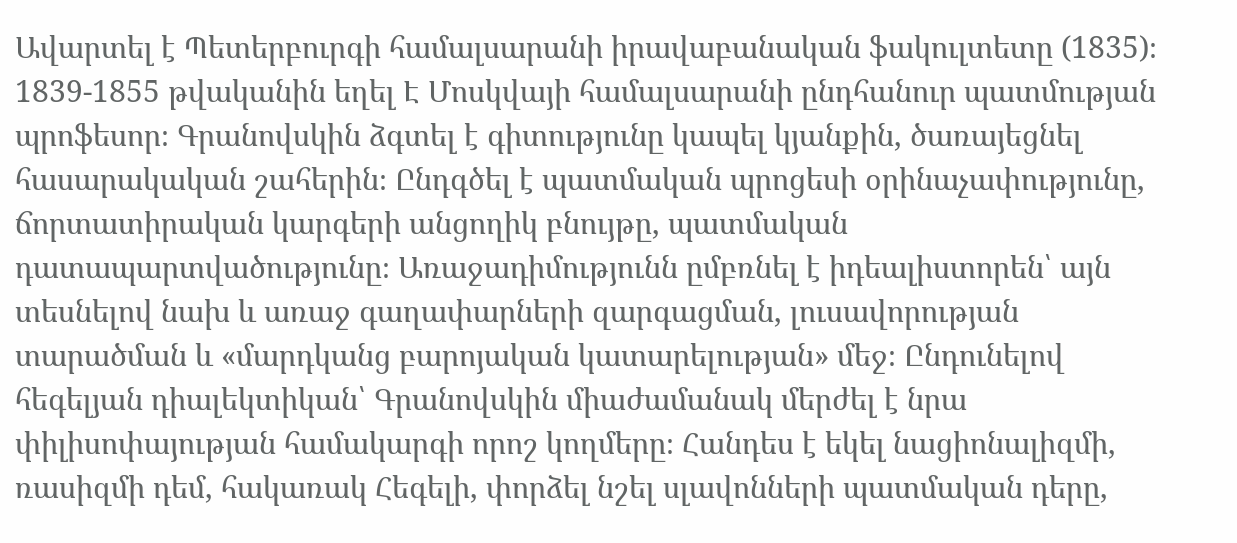Ավարտել է Պետերբուրգի համալսարանի իրավաբանական ֆակուլտետը (1835)։ 1839-1855 թվականին եղել Է Մոսկվայի համալսարանի ընդհանուր պատմության պրոֆեսոր։ Գրանովսկին ձգտել է գիտությունը կապել կյանքին, ծառայեցնել հասարակական շահերին։ Ընդգծել է պատմական պրոցեսի օրինաչափությունը, ճորտատիրական կարգերի անցողիկ բնույթը, պատմական դատապարտվածությունը։ Առաջադիմությունն ըմբռնել է իդեալիստորեն՝ այն տեսնելով նախ և առաջ գաղափարների զարգացման, լուսավորության տարածման և «մարդկանց բարոյական կատարելության» մեջ։ Ընդունելով հեգելյան դիալեկտիկան՝ Գրանովսկին միաժամանակ մերժել է նրա փիլիսոփայության համակարգի որոշ կողմերը։ Հանդես է եկել նացիոնալիզմի, ռասիզմի դեմ, հակառակ Հեգելի, փորձել նշել սլավոնների պատմական դերը,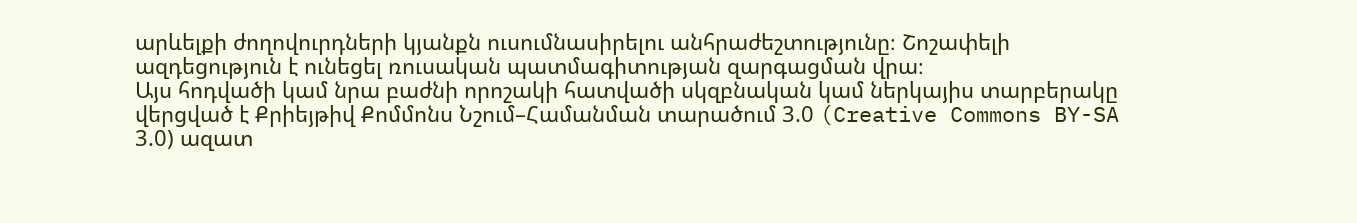արևելքի ժողովուրդների կյանքն ուսումնասիրելու անհրաժեշտությունը։ Շոշափելի ազդեցություն է ունեցել ռուսական պատմագիտության զարգացման վրա։
Այս հոդվածի կամ նրա բաժնի որոշակի հատվածի սկզբնական կամ ներկայիս տարբերակը վերցված է Քրիեյթիվ Քոմմոնս Նշում–Համանման տարածում 3.0 (Creative Commons BY-SA 3.0) ազատ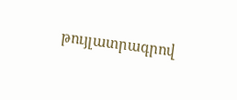թույլատրագրով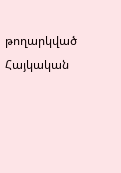թողարկված Հայկական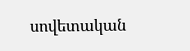սովետական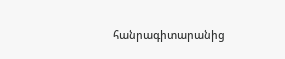հանրագիտարանից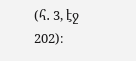(հ․ 3, էջ 202)։